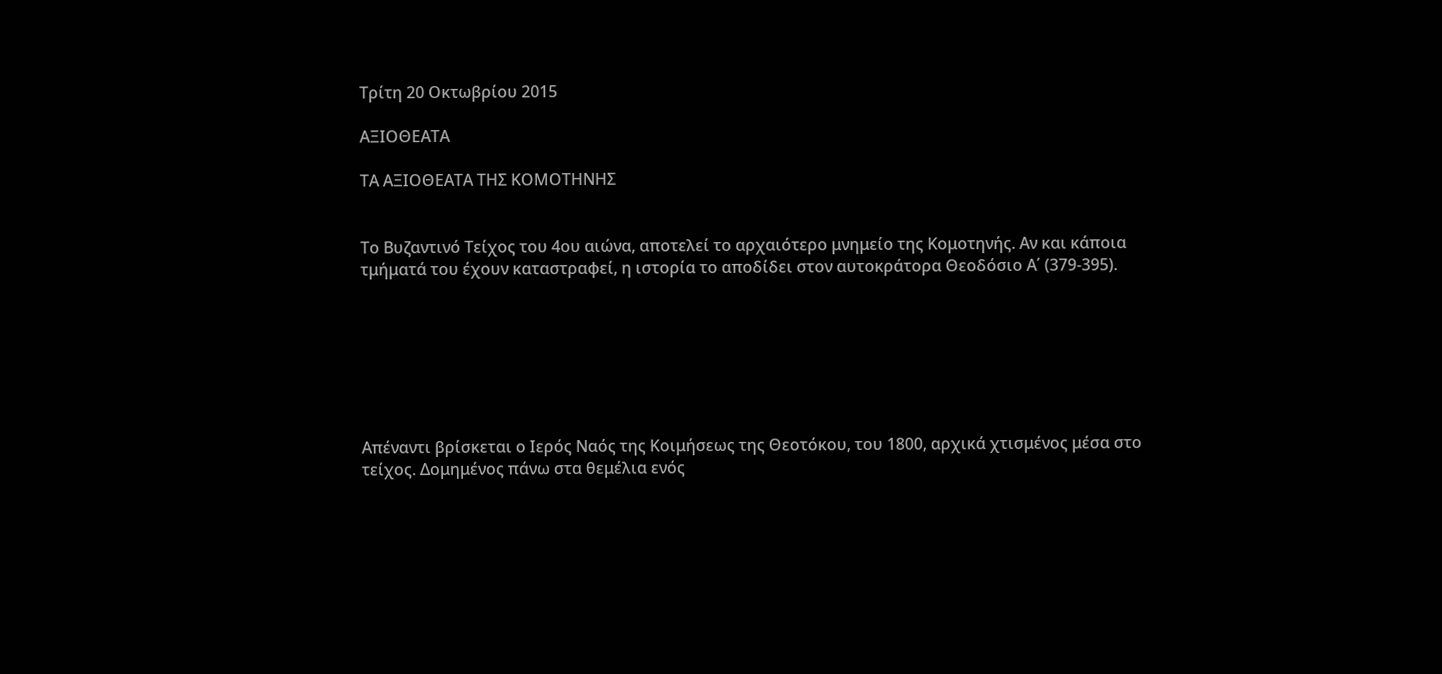Τρίτη 20 Οκτωβρίου 2015

ΑΞΙΟΘΕΑΤΑ

ΤΑ ΑΞΙΟΘΕΑΤΑ ΤΗΣ ΚΟΜΟΤΗΝΗΣ


Το Βυζαντινό Τείχος του 4ου αιώνα, αποτελεί το αρχαιότερο μνημείο της Κομοτηνής. Αν και κάποια τμήματά του έχουν καταστραφεί, η ιστορία το αποδίδει στον αυτοκράτορα Θεοδόσιο Α΄ (379-395).







Απέναντι βρίσκεται ο Ιερός Ναός της Κοιμήσεως της Θεοτόκου, του 1800, αρχικά χτισμένος μέσα στο τείχος. Δομημένος πάνω στα θεμέλια ενός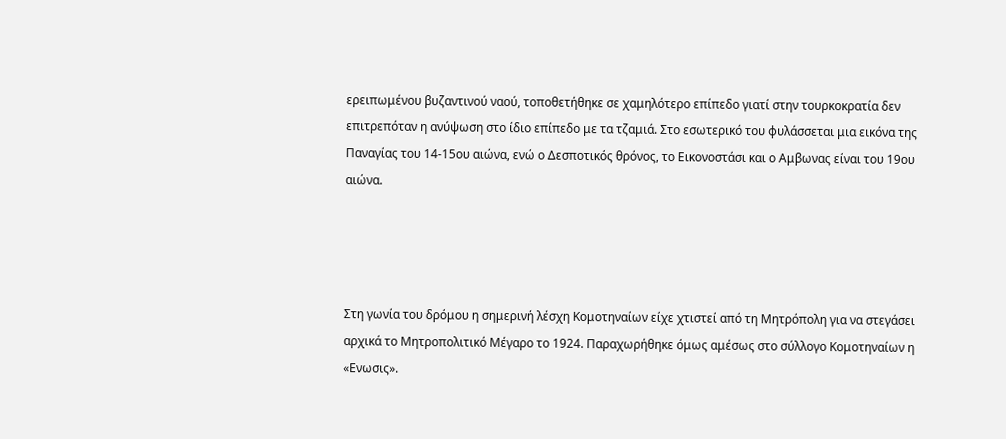ερειπωμένου βυζαντινού ναού, τοποθετήθηκε σε χαμηλότερο επίπεδο γιατί στην τουρκοκρατία δεν επιτρεπόταν η ανύψωση στο ίδιο επίπεδο με τα τζαμιά. Στο εσωτερικό του φυλάσσεται μια εικόνα της Παναγίας του 14-15ου αιώνα, ενώ ο Δεσποτικός θρόνος, το Εικονοστάσι και ο Αμβωνας είναι του 19ου αιώνα.




Στη γωνία του δρόμου η σημερινή λέσχη Κομοτηναίων είχε χτιστεί από τη Μητρόπολη για να στεγάσει αρχικά το Μητροπολιτικό Μέγαρο το 1924. Παραχωρήθηκε όμως αμέσως στο σύλλογο Κομοτηναίων η «Ενωσις».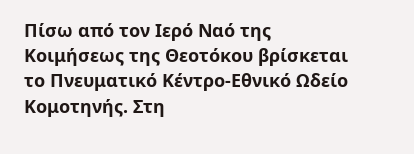Πίσω από τον Ιερό Ναό της Κοιμήσεως της Θεοτόκου βρίσκεται το Πνευματικό Κέντρο-Εθνικό Ωδείο Κομοτηνής. Στη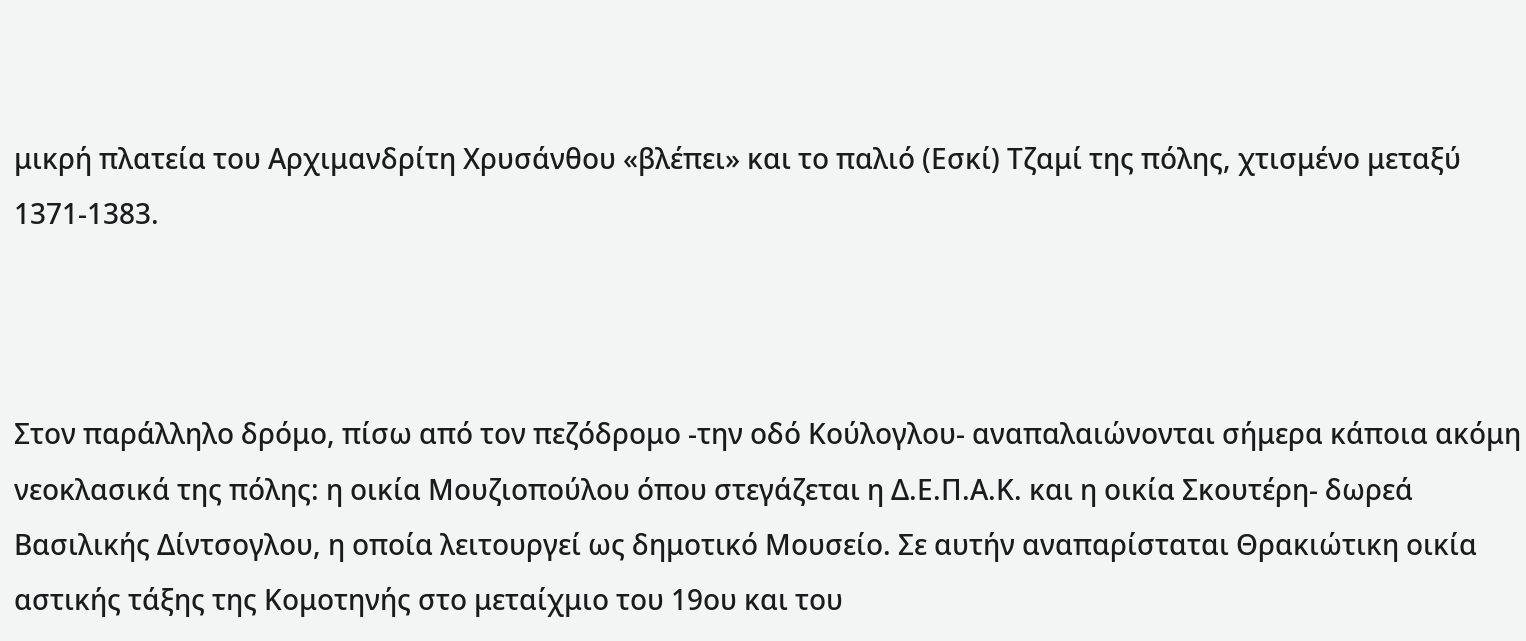μικρή πλατεία του Αρχιμανδρίτη Χρυσάνθου «βλέπει» και το παλιό (Εσκί) Τζαμί της πόλης, χτισμένο μεταξύ 1371-1383.



Στον παράλληλο δρόμο, πίσω από τον πεζόδρομο -την οδό Κούλογλου- αναπαλαιώνονται σήμερα κάποια ακόμη νεοκλασικά της πόλης: η οικία Μουζιοπούλου όπου στεγάζεται η Δ.Ε.Π.Α.Κ. και η οικία Σκουτέρη- δωρεά Βασιλικής Δίντσογλου, η οποία λειτουργεί ως δημοτικό Μουσείο. Σε αυτήν αναπαρίσταται Θρακιώτικη οικία αστικής τάξης της Κομοτηνής στο μεταίχμιο του 19ου και του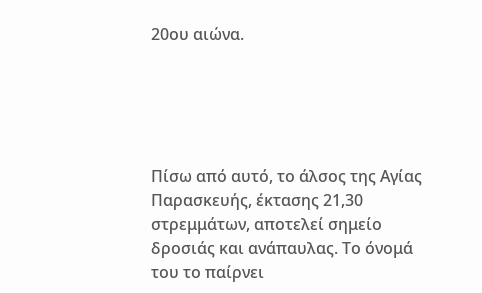20ου αιώνα.





Πίσω από αυτό, το άλσος της Αγίας Παρασκευής, έκτασης 21,30 στρεμμάτων, αποτελεί σημείο δροσιάς και ανάπαυλας. Το όνομά του το παίρνει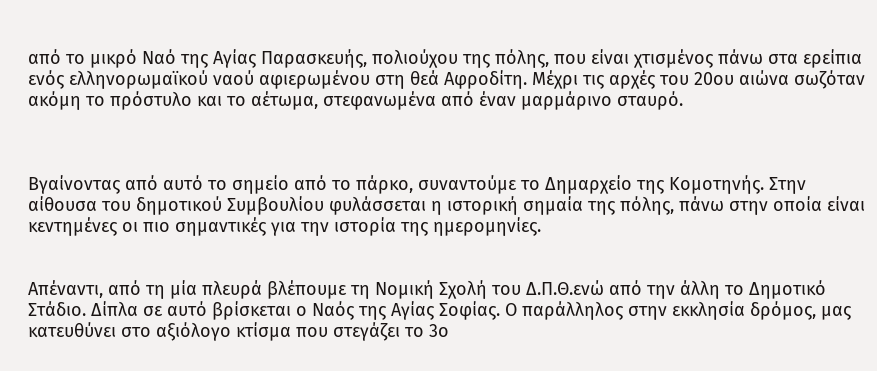από το μικρό Ναό της Αγίας Παρασκευής, πολιούχου της πόλης, που είναι χτισμένος πάνω στα ερείπια ενός ελληνορωμαϊκού ναού αφιερωμένου στη θεά Αφροδίτη. Μέχρι τις αρχές του 20ου αιώνα σωζόταν ακόμη το πρόστυλο και το αέτωμα, στεφανωμένα από έναν μαρμάρινο σταυρό.



Βγαίνοντας από αυτό το σημείο από το πάρκο, συναντούμε το Δημαρχείο της Κομοτηνής. Στην αίθουσα του δημοτικού Συμβουλίου φυλάσσεται η ιστορική σημαία της πόλης, πάνω στην οποία είναι κεντημένες οι πιο σημαντικές για την ιστορία της ημερομηνίες.


Απέναντι, από τη μία πλευρά βλέπουμε τη Νομική Σχολή του Δ.Π.Θ.ενώ από την άλλη το Δημοτικό Στάδιο. Δίπλα σε αυτό βρίσκεται ο Ναός της Αγίας Σοφίας. Ο παράλληλος στην εκκλησία δρόμος, μας κατευθύνει στο αξιόλογο κτίσμα που στεγάζει το 3ο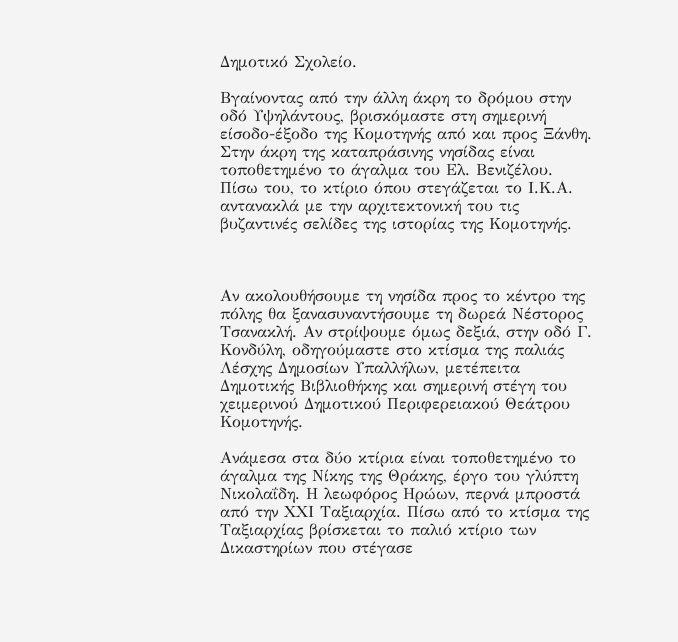Δημοτικό Σχολείο.

Βγαίνοντας από την άλλη άκρη το δρόμου στην οδό Υψηλάντους, βρισκόμαστε στη σημερινή είσοδο-έξοδο της Κομοτηνής από και προς Ξάνθη. Στην άκρη της καταπράσινης νησίδας είναι τοποθετημένο το άγαλμα του Ελ. Βενιζέλου. Πίσω του, το κτίριο όπου στεγάζεται το Ι.Κ.Α. αντανακλά με την αρχιτεκτονική του τις βυζαντινές σελίδες της ιστορίας της Κομοτηνής.



Αν ακολουθήσουμε τη νησίδα προς το κέντρο της πόλης θα ξανασυναντήσουμε τη δωρεά Νέστορος Τσανακλή. Αν στρίψουμε όμως δεξιά, στην οδό Γ. Κονδύλη, οδηγούμαστε στο κτίσμα της παλιάς Λέσχης Δημοσίων Υπαλλήλων, μετέπειτα Δημοτικής Βιβλιοθήκης και σημερινή στέγη του χειμερινού Δημοτικού Περιφερειακού Θεάτρου Κομοτηνής.

Ανάμεσα στα δύο κτίρια είναι τοποθετημένο το άγαλμα της Νίκης της Θράκης, έργο του γλύπτη Νικολαΐδη. Η λεωφόρος Ηρώων, περνά μπροστά από την ΧΧΙ Ταξιαρχία. Πίσω από το κτίσμα της Ταξιαρχίας βρίσκεται το παλιό κτίριο των Δικαστηρίων που στέγασε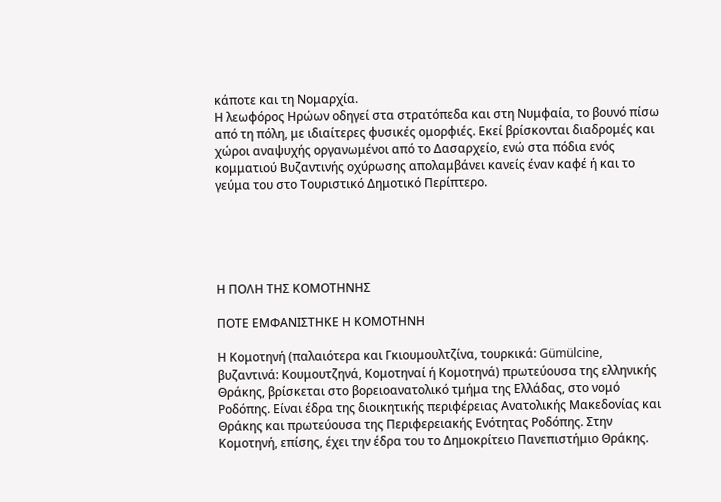κάποτε και τη Νομαρχία.
Η λεωφόρος Ηρώων οδηγεί στα στρατόπεδα και στη Νυμφαία, το βουνό πίσω από τη πόλη, με ιδιαίτερες φυσικές ομορφιές. Εκεί βρίσκονται διαδρομές και χώροι αναψυχής οργανωμένοι από το Δασαρχείο, ενώ στα πόδια ενός κομματιού Βυζαντινής οχύρωσης απολαμβάνει κανείς έναν καφέ ή και το γεύμα του στο Τουριστικό Δημοτικό Περίπτερο.





Η ΠΟΛΗ ΤΗΣ ΚΟΜΟΤΗΝΗΣ

ΠΟΤΕ ΕΜΦΑΝΙΣΤΗΚΕ Η ΚΟΜΟΤΗΝΗ

Η Κομοτηνή (παλαιότερα και Γκιουμουλτζίνα, τουρκικά: Gümülcine, βυζαντινά: Κουμουτζηνά, Κομοτηναί ή Κομοτηνά) πρωτεύουσα της ελληνικής Θράκης, βρίσκεται στο βορειοανατολικό τμήμα της Ελλάδας, στο νομό Ροδόπης. Είναι έδρα της διοικητικής περιφέρειας Ανατολικής Μακεδονίας και Θράκης και πρωτεύουσα της Περιφερειακής Ενότητας Ροδόπης. Στην Κομοτηνή, επίσης, έχει την έδρα του το Δημοκρίτειο Πανεπιστήμιο Θράκης.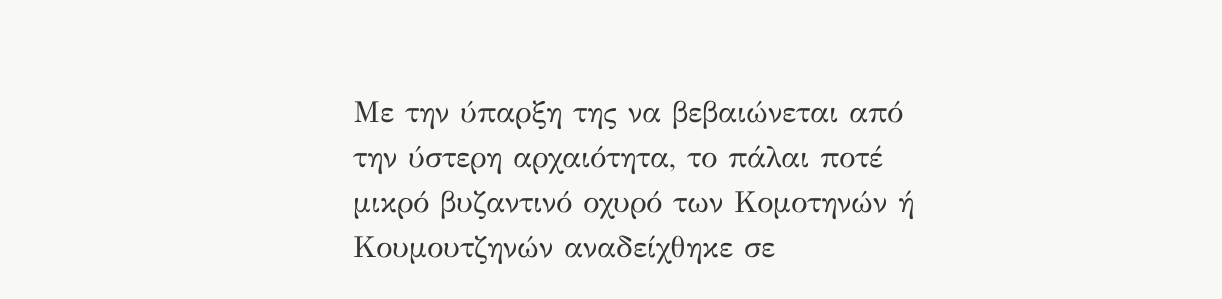Με την ύπαρξη της να βεβαιώνεται από την ύστερη αρχαιότητα, το πάλαι ποτέ μικρό βυζαντινό οχυρό των Κομοτηνών ή Κουμουτζηνών αναδείχθηκε σε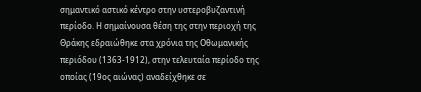σημαντικό αστικό κέντρο στην υστεροβυζαντινή περίοδο. Η σημαίνουσα θέση της στην περιοχή της Θράκης εδραιώθηκε στα χρόνια της Οθωμανικής περιόδου (1363-1912), στην τελευταία περίοδο της οποίας (19ος αιώνας) αναδείχθηκε σε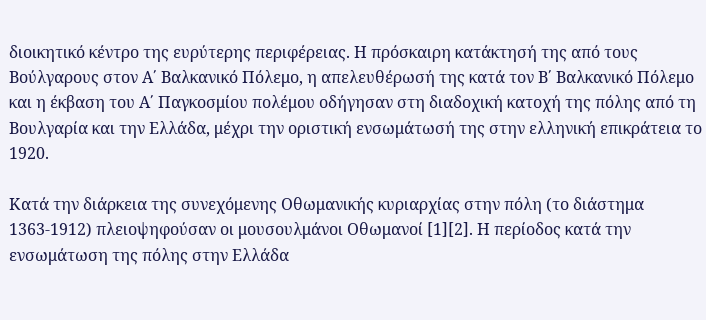διοικητικό κέντρο της ευρύτερης περιφέρειας. Η πρόσκαιρη κατάκτησή της από τους Βούλγαρους στον Α΄ Βαλκανικό Πόλεμο, η απελευθέρωσή της κατά τον Β΄ Βαλκανικό Πόλεμο και η έκβαση του Α΄ Παγκοσμίου πολέμου οδήγησαν στη διαδοχική κατοχή της πόλης από τη Βουλγαρία και την Ελλάδα, μέχρι την οριστική ενσωμάτωσή της στην ελληνική επικράτεια το 1920.

Κατά την διάρκεια της συνεχόμενης Οθωμανικής κυριαρχίας στην πόλη (το διάστημα 1363-1912) πλειοψηφούσαν οι μουσουλμάνοι Οθωμανοί [1][2]. Η περίοδος κατά την ενσωμάτωση της πόλης στην Ελλάδα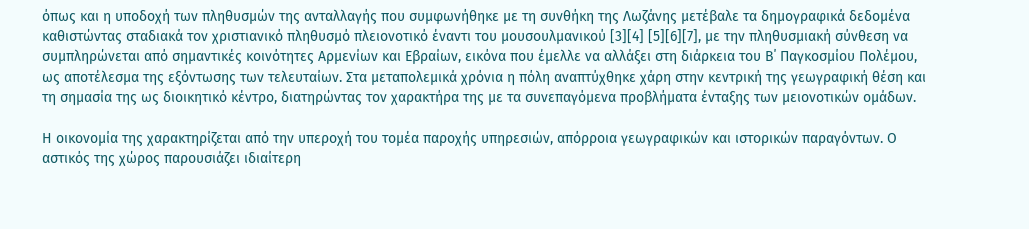όπως και η υποδοχή των πληθυσμών της ανταλλαγής που συμφωνήθηκε με τη συνθήκη της Λωζάνης μετέβαλε τα δημογραφικά δεδομένα καθιστώντας σταδιακά τον χριστιανικό πληθυσμό πλειονοτικό έναντι του μουσουλμανικού [3][4] [5][6][7], με την πληθυσμιακή σύνθεση να συμπληρώνεται από σημαντικές κοινότητες Αρμενίων και Εβραίων, εικόνα που έμελλε να αλλάξει στη διάρκεια του Β΄ Παγκοσμίου Πολέμου, ως αποτέλεσμα της εξόντωσης των τελευταίων. Στα μεταπολεμικά χρόνια η πόλη αναπτύχθηκε χάρη στην κεντρική της γεωγραφική θέση και τη σημασία της ως διοικητικό κέντρο, διατηρώντας τον χαρακτήρα της με τα συνεπαγόμενα προβλήματα ένταξης των μειονοτικών ομάδων.

Η οικονομία της χαρακτηρίζεται από την υπεροχή του τομέα παροχής υπηρεσιών, απόρροια γεωγραφικών και ιστορικών παραγόντων. Ο αστικός της χώρος παρουσιάζει ιδιαίτερη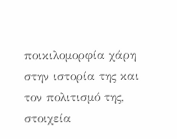ποικιλομορφία χάρη στην ιστορία της και τον πολιτισμό της, στοιχεία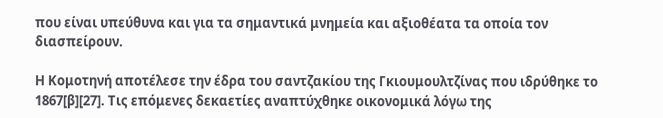που είναι υπεύθυνα και για τα σημαντικά μνημεία και αξιοθέατα τα οποία τον διασπείρουν.

Η Κομοτηνή αποτέλεσε την έδρα του σαντζακίου της Γκιουμουλτζίνας που ιδρύθηκε το 1867[β][27]. Τις επόμενες δεκαετίες αναπτύχθηκε οικονομικά λόγω της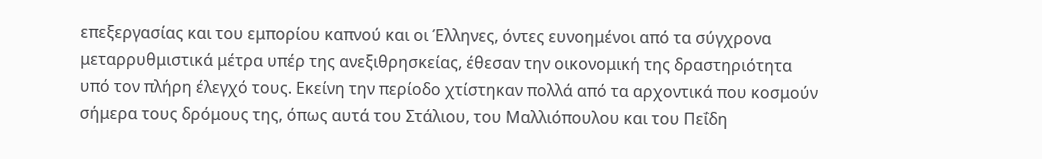επεξεργασίας και του εμπορίου καπνού και οι Έλληνες, όντες ευνοημένοι από τα σύγχρονα μεταρρυθμιστικά μέτρα υπέρ της ανεξιθρησκείας, έθεσαν την οικονομική της δραστηριότητα υπό τον πλήρη έλεγχό τους. Εκείνη την περίοδο χτίστηκαν πολλά από τα αρχοντικά που κοσμούν σήμερα τους δρόμους της, όπως αυτά του Στάλιου, του Μαλλιόπουλου και του Πεΐδη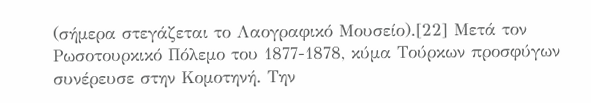(σήμερα στεγάζεται το Λαογραφικό Μουσείο).[22] Μετά τον Ρωσοτουρκικό Πόλεμο του 1877-1878, κύμα Τούρκων προσφύγων συνέρευσε στην Κομοτηνή. Την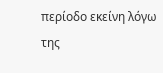περίοδο εκείνη λόγω της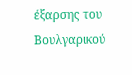έξαρσης του Βουλγαρικού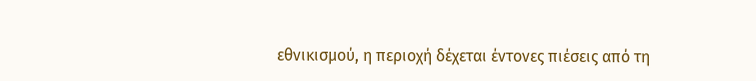εθνικισμού, η περιοχή δέχεται έντονες πιέσεις από τη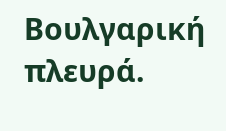Βουλγαρική πλευρά.